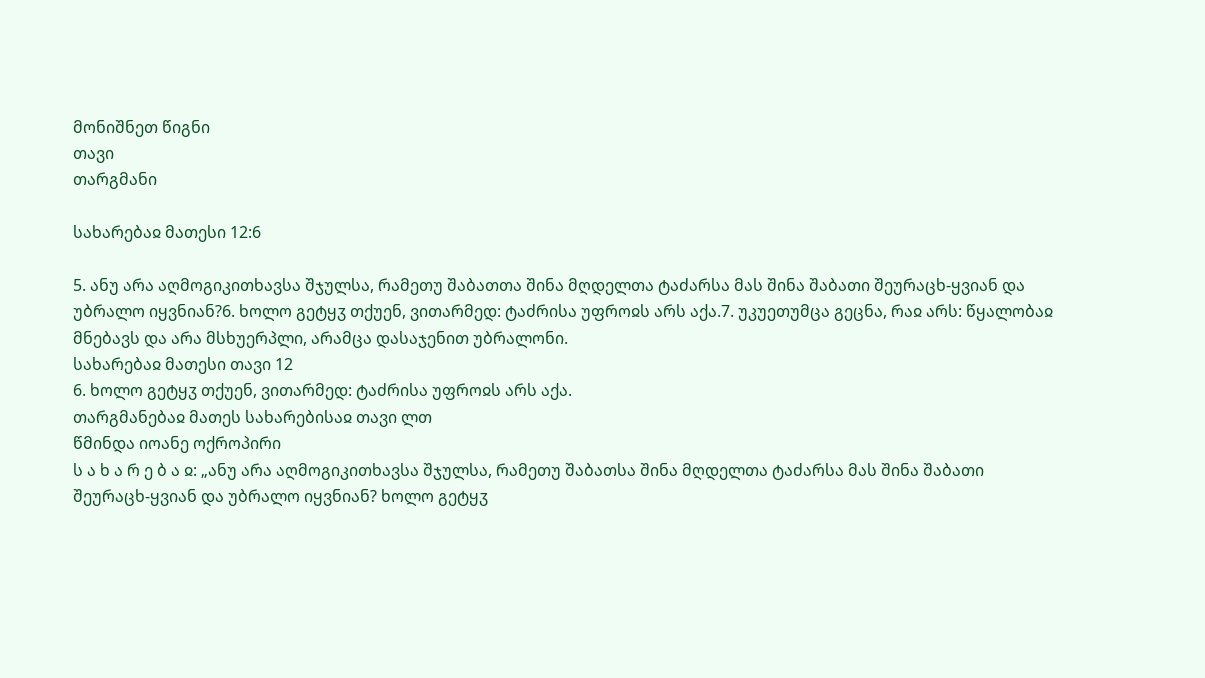მონიშნეთ წიგნი
თავი
თარგმანი

სახარებაჲ მათესი 12:6

5. ანუ არა აღმოგიკითხავსა შჯულსა, რამეთუ შაბათთა შინა მღდელთა ტაძარსა მას შინა შაბათი შეურაცხ-ყვიან და უბრალო იყვნიან?6. ხოლო გეტყჳ თქუენ, ვითარმედ: ტაძრისა უფროჲს არს აქა.7. უკუეთუმცა გეცნა, რაჲ არს: წყალობაჲ მნებავს და არა მსხუერპლი, არამცა დასაჯენით უბრალონი.
სახარებაჲ მათესი თავი 12
6. ხოლო გეტყჳ თქუენ, ვითარმედ: ტაძრისა უფროჲს არს აქა.
თარგმანებაჲ მათეს სახარებისაჲ თავი ლთ
წმინდა იოანე ოქროპირი
ს ა ხ ა რ ე ბ ა ჲ: „ანუ არა აღმოგიკითხავსა შჯულსა, რამეთუ შაბათსა შინა მღდელთა ტაძარსა მას შინა შაბათი შეურაცხ-ყვიან და უბრალო იყვნიან? ხოლო გეტყჳ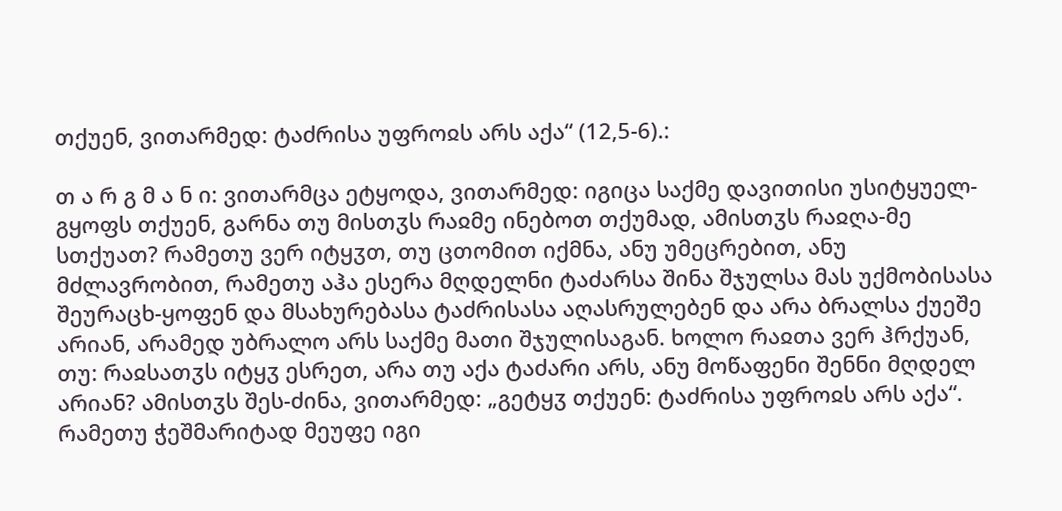თქუენ, ვითარმედ: ტაძრისა უფროჲს არს აქა“ (12,5-6).:

თ ა რ გ მ ა ნ ი: ვითარმცა ეტყოდა, ვითარმედ: იგიცა საქმე დავითისი უსიტყუელ-გყოფს თქუენ, გარნა თუ მისთჳს რაჲმე ინებოთ თქუმად, ამისთჳს რაჲღა-მე სთქუათ? რამეთუ ვერ იტყჳთ, თუ ცთომით იქმნა, ანუ უმეცრებით, ანუ მძლავრობით, რამეთუ აჰა ესერა მღდელნი ტაძარსა შინა შჯულსა მას უქმობისასა შეურაცხ-ყოფენ და მსახურებასა ტაძრისასა აღასრულებენ და არა ბრალსა ქუეშე არიან, არამედ უბრალო არს საქმე მათი შჯულისაგან. ხოლო რაჲთა ვერ ჰრქუან, თუ: რაჲსათჳს იტყჳ ესრეთ, არა თუ აქა ტაძარი არს, ანუ მოწაფენი შენნი მღდელ არიან? ამისთჳს შეს-ძინა, ვითარმედ: „გეტყჳ თქუენ: ტაძრისა უფროჲს არს აქა“. რამეთუ ჭეშმარიტად მეუფე იგი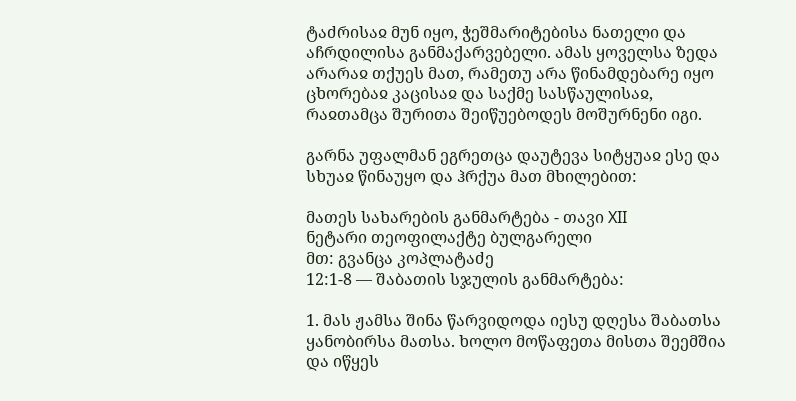ტაძრისაჲ მუნ იყო, ჭეშმარიტებისა ნათელი და აჩრდილისა განმაქარვებელი. ამას ყოველსა ზედა არარაჲ თქუეს მათ, რამეთუ არა წინამდებარე იყო ცხორებაჲ კაცისაჲ და საქმე სასწაულისაჲ, რაჲთამცა შურითა შეიწუებოდეს მოშურნენი იგი.

გარნა უფალმან ეგრეთცა დაუტევა სიტყუაჲ ესე და სხუაჲ წინაუყო და ჰრქუა მათ მხილებით:

მათეს სახარების განმარტება - თავი XII
ნეტარი თეოფილაქტე ბულგარელი
მთ: გვანცა კოპლატაძე
12:1-8 — შაბათის სჯულის განმარტება:

1. მას ჟამსა შინა წარვიდოდა იესუ დღესა შაბათსა ყანობირსა მათსა. ხოლო მოწაფეთა მისთა შეემშია და იწყეს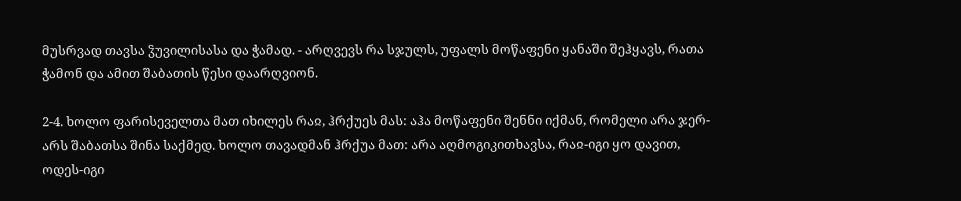მუსრვად თავსა ჴუვილისასა და ჭამად. - არღვევს რა სჯულს, უფალს მოწაფენი ყანაში შეჰყავს, რათა ჭამონ და ამით შაბათის წესი დაარღვიონ.

2-4. ხოლო ფარისეველთა მათ იხილეს რაჲ, ჰრქუეს მას: აჰა მოწაფენი შენნი იქმან, რომელი არა ჯერ-არს შაბათსა შინა საქმედ. ხოლო თავადმან ჰრქუა მათ: არა აღმოგიკითხავსა, რაჲ-იგი ყო დავით, ოდეს-იგი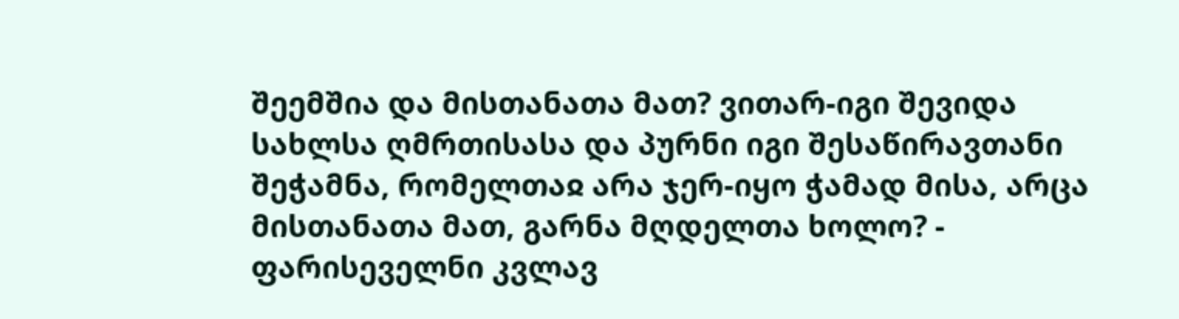შეემშია და მისთანათა მათ? ვითარ-იგი შევიდა სახლსა ღმრთისასა და პურნი იგი შესაწირავთანი შეჭამნა, რომელთაჲ არა ჯერ-იყო ჭამად მისა, არცა მისთანათა მათ, გარნა მღდელთა ხოლო? - ფარისეველნი კვლავ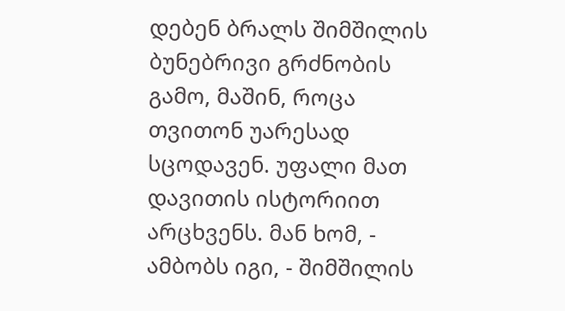დებენ ბრალს შიმშილის ბუნებრივი გრძნობის გამო, მაშინ, როცა თვითონ უარესად სცოდავენ. უფალი მათ დავითის ისტორიით არცხვენს. მან ხომ, - ამბობს იგი, - შიმშილის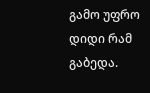გამო უფრო დიდი რამ გაბედა.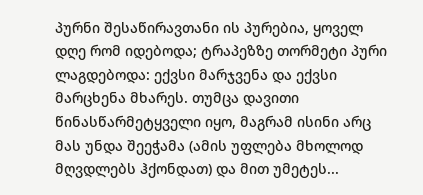პურნი შესაწირავთანი ის პურებია, ყოველ დღე რომ იდებოდა; ტრაპეზზე თორმეტი პური ლაგდებოდა: ექვსი მარჯვენა და ექვსი მარცხენა მხარეს. თუმცა დავითი წინასწარმეტყველი იყო, მაგრამ ისინი არც მას უნდა შეეჭამა (ამის უფლება მხოლოდ მღვდლებს ჰქონდათ) და მით უმეტეს...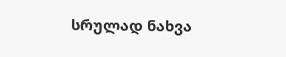სრულად ნახვა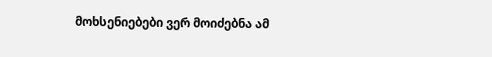მოხსენიებები ვერ მოიძებნა ამ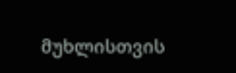მუხლისთვის